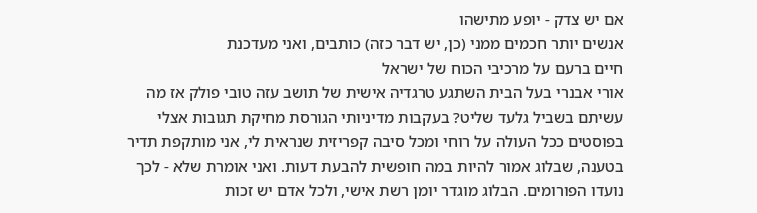אם יש צדק - יופע מתישהו
אנשים יותר חכמים ממני (כן, יש דבר כזה) כותבים, ואני מעדכנת
חיים ברעם על מרכיבי הכוח של ישראל
אורי אבנרי בעל הבית השתגע טרגדיה אישית של תושב עזה טובי פולק אז מה עשיתם בשביל גלעד שליט? בעקבות מדיניותי הגורסת מחיקת תגובות אצלי בפוסטים ככל העולה על רוחי ומכל סיבה קפריזית שנראית לי, אני מותקפת תדיר בטענה, שבלוג אמור להיות במה חופשית להבעת דעות. ואני אומרת שלא - לכך נועדו הפורומים. הבלוג מוגדר יומן רשת אישי, ולכל אדם יש זכות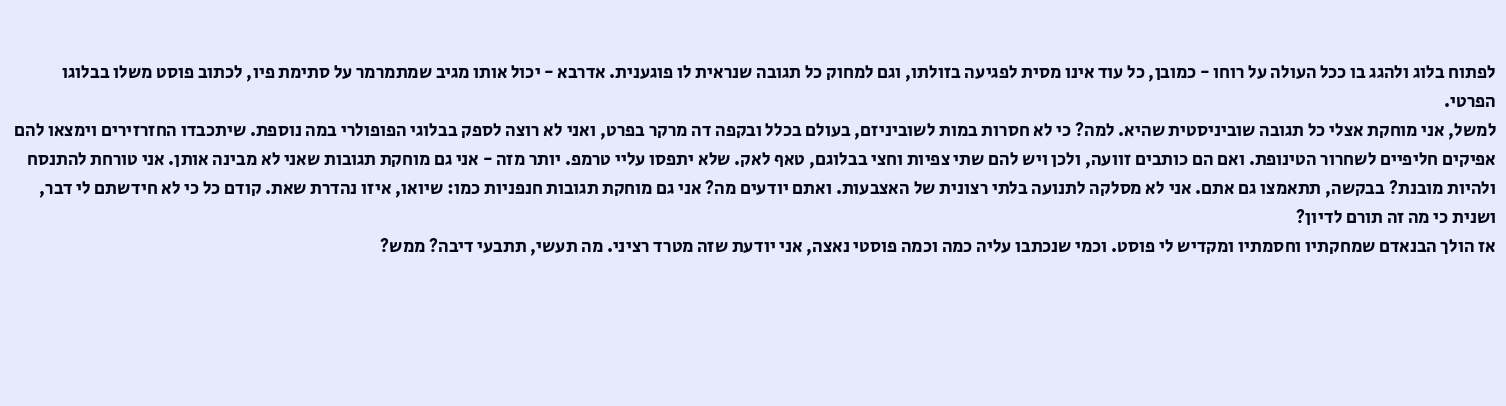לפתוח בלוג ולהגג בו ככל העולה על רוחו - כמובן, כל עוד אינו מסית לפגיעה בזולתו, וגם למחוק כל תגובה שנראית לו פוגענית. אדרבא - יכול אותו מגיב שמתמרמר על סתימת פיו, לכתוב פוסט משלו בבלוגו הפרטי.
למשל, אני מוחקת אצלי כל תגובה שוביניסטית שהיא. למה? כי לא חסרות במות לשוביניזם, בעולם בכלל ובקפה דה מרקר בפרט, ואני לא רוצה לספק בבלוגי הפופולרי במה נוספת. שיתכבדו החזרזירים וימצאו להם אפיקים חליפיים לשחרור הטינופת. ואם הם כותבים זוועה, ולכן ויש להם שתי צפיות וחצי בבלוגם, טאף לאק. שלא יתפסו עליי טרמפ. יותר מזה - אני גם מוחקת תגובות שאני לא מבינה אותן. אני טורחת להתנסח ולהיות מובנת? בבקשה, תתאמצו גם אתם. אני לא מסלקה לתנועה בלתי רצונית של האצבעות. ואתם יודעים מה? אני גם מוחקת תגובות חנפניות כמו: שיואו, איזו נהדרת שאת. קודם כל כי לא חידשתם לי דבר, ושנית כי מה זה תורם לדיון?
אז הולך הבנאדם שמחקתיו וחסמתיו ומקדיש לי פוסט. וכמי שנכתבו עליה כמה וכמה פוסטי נאצה, אני יודעת שזה מטרד רציני. מה תעשי, תתבעי דיבה? ממש?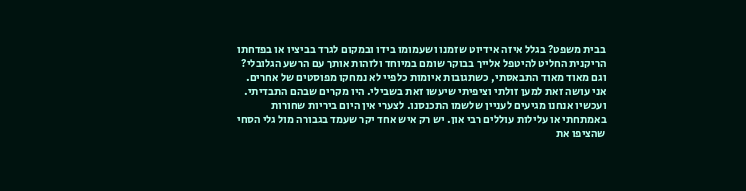בבית משפט? בגלל איזה אידיוט שזמנו ושעמומו בידו ובמקום לגרד בביציו או בפדחתו הריקנית החליט להיטפל אלייך בבוקר שומם במיוחד ולזהות אותך עם הרשע הגלובלי? וגם מאוד מאוד התבאסתי, כשתגובות איומות כלפיי לא נמחקו מפוסטים של אחרים. אני עושה זאת למען זולתי וציפיתי שיעשו זאת בשבילי. היו מקרים שבהם התבדיתי.
ועכשיו אנחנו מגיעים לעניין שלשמו התכנסנו. לצערי אין היום ביריות שחורות באמתחתי או עלילות עוללים רבי און. יש רק איש אחד יקר שעמד בגבורה מול גלי הסחי שהציפו את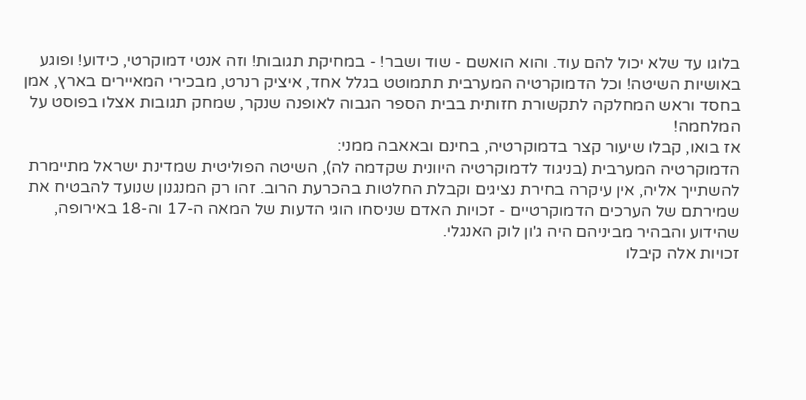בלוגו עד שלא יכול להם עוד. והוא הואשם - שוד ושבר! - במחיקת תגובות! וזה אנטי דמוקרטי, כידוע! ופוגע באושיות השיטה! וכל הדמוקרטיה המערבית תתמוטט בגלל אחד, איציק רנרט, מבכירי המאיירים בארץ, אמן בחסד וראש המחלקה לתקשורת חזותית בבית הספר הגבוה לאופנה שנקר, שמחק תגובות אצלו בפוסט על המלחמה!
אז בואו, קבלו שיעור קצר בדמוקרטיה, בחינם ובאאבה ממני:
הדמוקרטיה המערבית (בניגוד לדמוקרטיה היוונית שקדמה לה), השיטה הפוליטית שמדינת ישראל מתיימרת להשתייך אליה, אין עיקרה בחירת נציגים וקבלת החלטות בהכרעת הרוב. זהו רק המנגנון שנועד להבטיח את שמירתם של הערכים הדמוקרטיים - זכויות האדם שניסחו הוגי הדעות של המאה ה-17 וה-18 באירופה, שהידוע והבהיר מביניהם היה ג'ון לוק האנגלי.
זכויות אלה קיבלו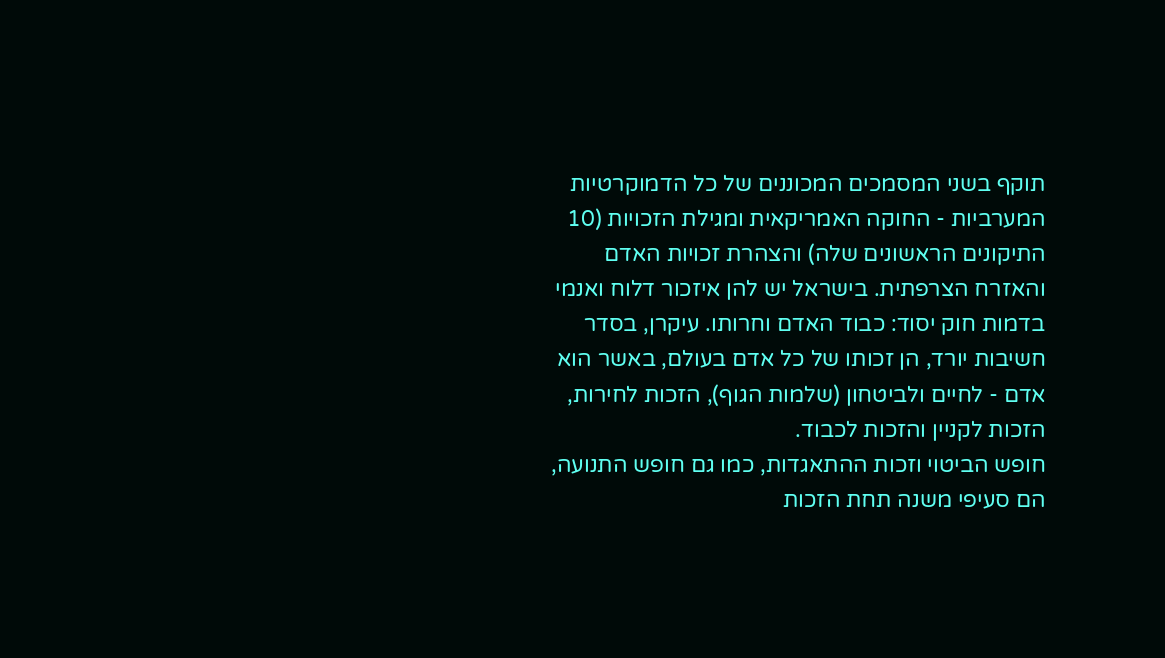תוקף בשני המסמכים המכוננים של כל הדמוקרטיות המערביות - החוקה האמריקאית ומגילת הזכויות (10 התיקונים הראשונים שלה) והצהרת זכויות האדם והאזרח הצרפתית. בישראל יש להן איזכור דלוח ואנמי בדמות חוק יסוד: כבוד האדם וחרותו. עיקרן, בסדר חשיבות יורד, הן זכותו של כל אדם בעולם, באשר הוא אדם - לחיים ולביטחון (שלמות הגוף), הזכות לחירות, הזכות לקניין והזכות לכבוד.
חופש הביטוי וזכות ההתאגדות, כמו גם חופש התנועה, הם סעיפי משנה תחת הזכות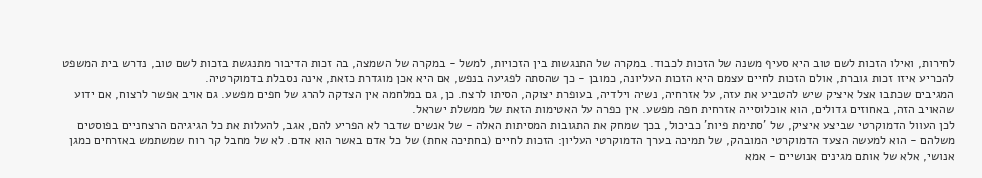לחירות, ואילו הזכות לשם טוב היא סעיף משנה של הזכות לכבוד. במקרה של התנגשות בין הזכויות, למשל - במקרה של השמצה, בה זכות הדיבור מתנגשת בזכות לשם טוב, נדרש בית המשפט להכריע איזו זכות גוברת, אולם הזכות לחיים עצמם היא הזכות העליונה, כמובן - כך שהסתה לפגיעה בנפש, אם היא אכן מוגדרת כזאת, אינה נסבלת בדמוקרטיה.
המגיבים שכתבו אצל איציק שיש להטביע את עזה, על אזרחיה, נשיה וילדיה, בעופרת יצוקה, הסיתו לרצח. כן, גם במלחמה אין הצדקה להרג של חפים מפשע. גם אויב אפשר לרצוח, אם ידוע שהאויב הזה, באחוזים גדולים, הוא אוכלוסייה אזרחית חפה מפשע. אין כפרה על האטימות הזאת של ממשלת ישראל.
לכן העוול הדמוקרטי שביצע איציק, של 'סתימת פיות' כביכול, בכך שמחק את התגובות המסיתות האלה - של אנשים שדבר לא הפריע להם, אגב, להעלות את כל הגיגיהם הרצחניים בפוסטים משלהם - הוא למעשה הצעד הדמוקרטי המובהק, של תמיכה בערך הדמוקרטי העליון: הזכות לחיים (בחתיכה אחת) של כל אדם באשר הוא אדם. לא של מחבל קר רוח שמשתמש באזרחים כמגן אנושי, אלא של אותם מגינים אנושיים - אמא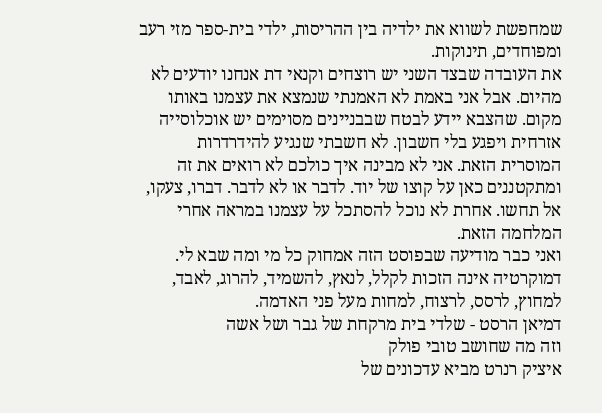שמחפשת לשווא את ילדיה בין ההריסות, ילדי בית-ספר מזי רעב ומפוחדים, תינוקות.
את העובדה שבצד השני יש רוצחים וקנאי דת אנחנו יודעים לא מהיום. אבל אני באמת לא האמנתי שנמצא את עצמנו באותו מקום. שהצבא יידע לבטח שבבניינים מסוימים יש אוכלוסייה אזרחית ויפגע בלי חשבון. לא חשבתי שנגיע להידרדרות המוסרית הזאת. אני לא מבינה איך כולכם לא רואים את זה ומתקטננים כאן על קוצו של יוד. לדבר או לא לדבר. דברו, צעקו, אל תחשו. אחרת לא נוכל להסתכל על עצמנו במראה אחרי המלחמה הזאת.
ואני כבר מודיעה שבפוסט הזה אמחוק כל מי ומה שבא לי. דמוקרטיה אינה הזכות לקלל, לנאץ, להשמיד, להרוג, לאבד, למחוץ, לרסס, לרצוח, למחות מעל פני האדמה.
דמיאן הרסט - שלדי בית מרקחת של גבר ושל אשה
וזה מה שחושב טובי פולק
איציק רנרט מביא עדכונים של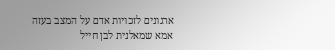ארגונים לזכויות אדם על המצב בעזה
אמא שמאלנית לבן חייל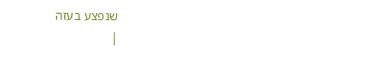שנפצע בעזה
|